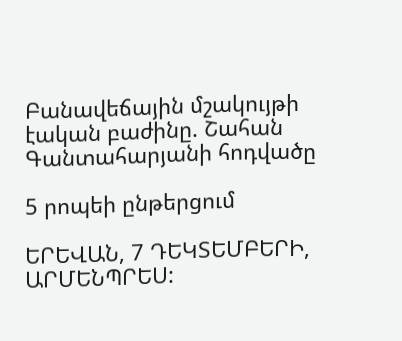Բանավեճային մշակույթի էական բաժինը. Շահան Գանտահարյանի հոդվածը

5 րոպեի ընթերցում

ԵՐԵՎԱՆ, 7 ԴԵԿՏԵՄԲԵՐԻ, ԱՐՄԵՆՊՐԵՍ: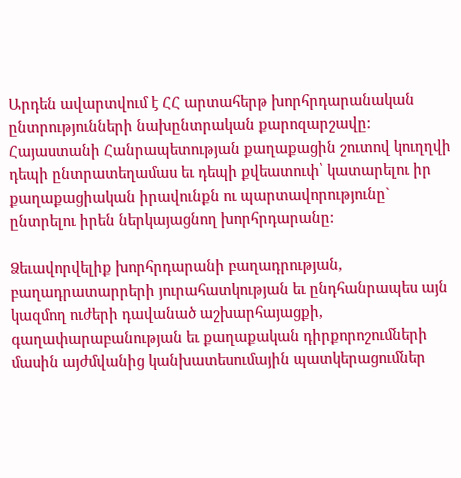Արդեն ավարտվում է ՀՀ արտահերթ խորհրդարանական ընտրությունների նախընտրական քարոզարշավը: Հայաստանի Հանրապետության քաղաքացին շուտով կուղղվի դեպի ընտրատեղամաս եւ դեպի քվեատուփ՝ կատարելու իր քաղաքացիական իրավունքն ու պարտավորությունը` ընտրելու իրեն ներկայացնող խորհրդարանը:

Ձեւավորվելիք խորհրդարանի բաղադրության, բաղադրատարրերի յուրահատկության եւ ընդհանրապես այն կազմող ուժերի դավանած աշխարհայացքի, գաղափարաբանության եւ քաղաքական դիրքորոշումների մասին այժմվանից կանխատեսումային պատկերացումներ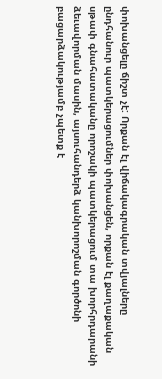փոխանցելը ճիշտ չէ: Որքան էլ վիճակագրական տվյալները ընդհանուր պատկերացումներ փոխանցեն, որքան էլ քաղաքական սթափ գնահատականը որոշակի պատկերացում տա խորհրդարանի ձեւավորման մասին, այսուհանդերձ կանխորոշման գործոնի բացարձակությամբ չպետք է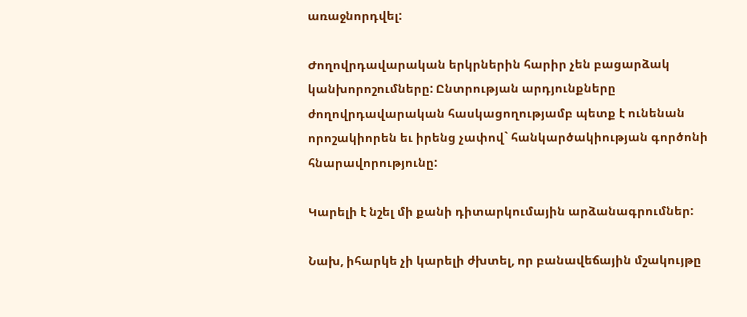առաջնորդվել:

Ժողովրդավարական երկրներին հարիր չեն բացարձակ կանխորոշումները: Ընտրության արդյունքները ժողովրդավարական հասկացողությամբ պետք է ունենան որոշակիորեն եւ իրենց չափով` հանկարծակիության գործոնի հնարավորությունը:

Կարելի է նշել մի քանի դիտարկումային արձանագրումներ:

Նախ, իհարկե չի կարելի ժխտել, որ բանավեճային մշակույթը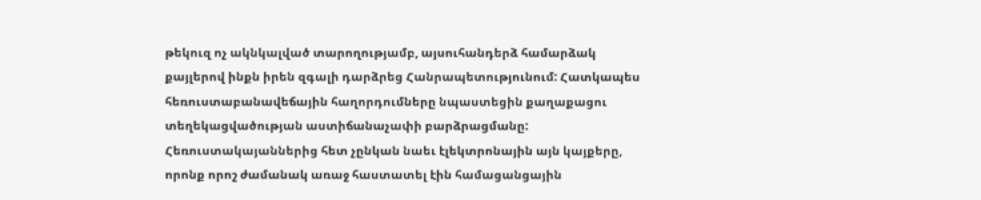թեկուզ ոչ ակնկալված տարողությամբ, այսուհանդերձ համարձակ քայլերով ինքն իրեն զգալի դարձրեց Հանրապետությունում: Հատկապես հեռուստաբանավեճային հաղորդումները նպաստեցին քաղաքացու տեղեկացվածության աստիճանաչափի բարձրացմանը: Հեռուստակայաններից հետ չընկան նաեւ էլեկտրոնային այն կայքերը, որոնք որոշ ժամանակ առաջ հաստատել էին համացանցային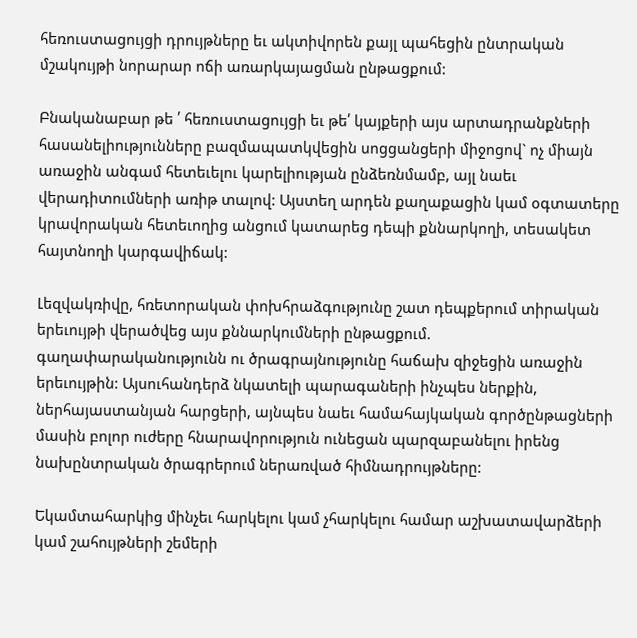հեռուստացույցի դրույթները եւ ակտիվորեն քայլ պահեցին ընտրական մշակույթի նորարար ոճի առարկայացման ընթացքում:

Բնականաբար թե ՛ հեռուստացույցի եւ թե՛ կայքերի այս արտադրանքների հասանելիությունները բազմապատկվեցին սոցցանցերի միջոցով` ոչ միայն առաջին անգամ հետեւելու կարելիության ընձեռնմամբ, այլ նաեւ վերադիտումների առիթ տալով: Այստեղ արդեն քաղաքացին կամ օգտատերը կրավորական հետեւողից անցում կատարեց դեպի քննարկողի, տեսակետ հայտնողի կարգավիճակ:

Լեզվակռիվը, հռետորական փոխհրաձգությունը շատ դեպքերում տիրական երեւույթի վերածվեց այս քննարկումների ընթացքում. գաղափարականությունն ու ծրագրայնությունը հաճախ զիջեցին առաջին երեւույթին: Այսուհանդերձ նկատելի պարագաների ինչպես ներքին, ներհայաստանյան հարցերի, այնպես նաեւ համահայկական գործընթացների մասին բոլոր ուժերը հնարավորություն ունեցան պարզաբանելու իրենց նախընտրական ծրագրերում ներառված հիմնադրույթները:

Եկամտահարկից մինչեւ հարկելու կամ չհարկելու համար աշխատավարձերի կամ շահույթների շեմերի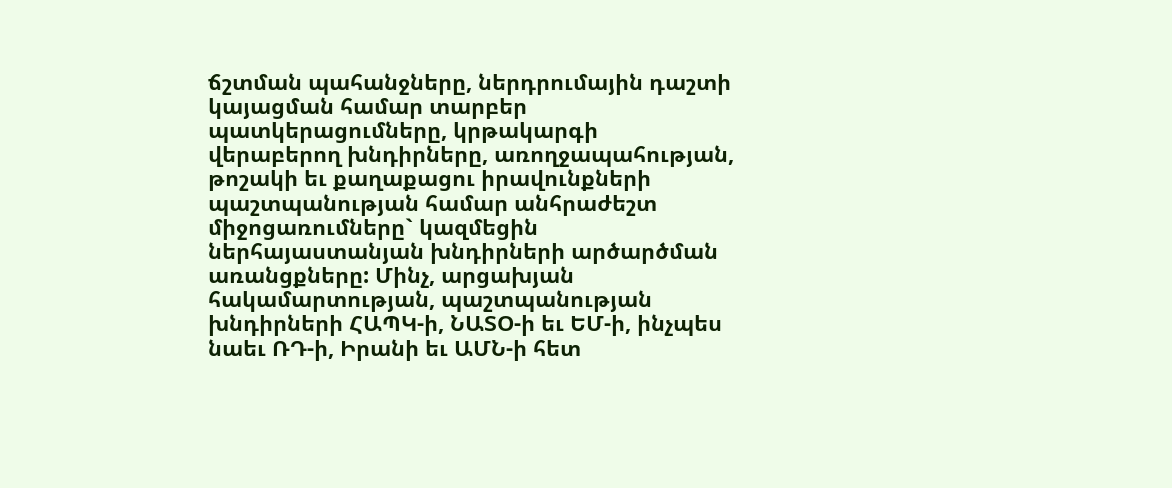ճշտման պահանջները, ներդրումային դաշտի կայացման համար տարբեր պատկերացումները, կրթակարգի վերաբերող խնդիրները, առողջապահության, թոշակի եւ քաղաքացու իրավունքների պաշտպանության համար անհրաժեշտ միջոցառումները` կազմեցին ներհայաստանյան խնդիրների արծարծման առանցքները: Մինչ, արցախյան հակամարտության, պաշտպանության խնդիրների ՀԱՊԿ-ի, ՆԱՏՕ-ի եւ ԵՄ-ի, ինչպես նաեւ ՌԴ-ի, Իրանի եւ ԱՄՆ-ի հետ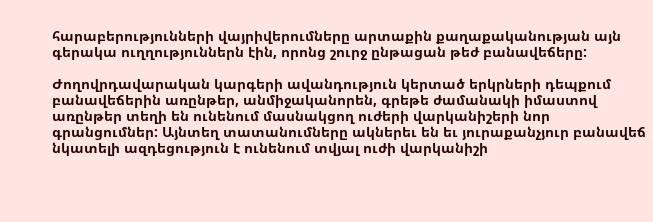հարաբերությունների վայրիվերումները արտաքին քաղաքականության այն գերակա ուղղություններն էին, որոնց շուրջ ընթացան թեժ բանավեճերը:

Ժողովրդավարական կարգերի ավանդություն կերտած երկրների դեպքում բանավեճերին առընթեր, անմիջականորեն, գրեթե ժամանակի իմաստով առընթեր տեղի են ունենում մասնակցող ուժերի վարկանիշերի նոր գրանցումներ: Այնտեղ տատանումները ակներեւ են եւ յուրաքանչյուր բանավեճ նկատելի ազդեցություն է ունենում տվյալ ուժի վարկանիշի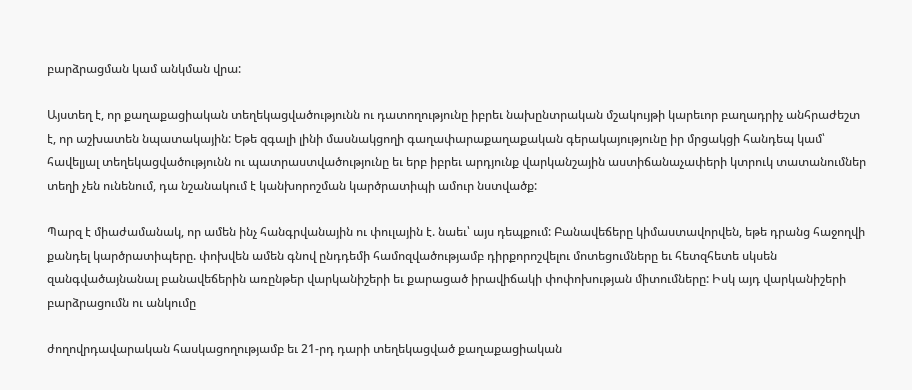բարձրացման կամ անկման վրա:

Այստեղ է, որ քաղաքացիական տեղեկացվածությունն ու դատողությունը իբրեւ նախընտրական մշակույթի կարեւոր բաղադրիչ անհրաժեշտ է, որ աշխատեն նպատակային: Եթե զգալի լինի մասնակցողի գաղափարաքաղաքական գերակայությունը իր մրցակցի հանդեպ կամ՝ հավելյալ տեղեկացվածությունն ու պատրաստվածությունը եւ երբ իբրեւ արդյունք վարկանշային աստիճանաչափերի կտրուկ տատանումներ տեղի չեն ունենում, դա նշանակում է կանխորոշման կարծրատիպի ամուր նստվածք:

Պարզ է միաժամանակ, որ ամեն ինչ հանգրվանային ու փուլային է. նաեւ՝ այս դեպքում: Բանավեճերը կիմաստավորվեն, եթե դրանց հաջողվի քանդել կարծրատիպերը. փոխվեն ամեն գնով ընդդեմի համոզվածությամբ դիրքորոշվելու մոտեցումները եւ հետզհետե սկսեն զանգվածայնանալ բանավեճերին առընթեր վարկանիշերի եւ քարացած իրավիճակի փոփոխության միտումները: Իսկ այդ վարկանիշերի բարձրացումն ու անկումը

ժողովրդավարական հասկացողությամբ եւ 21-րդ դարի տեղեկացված քաղաքացիական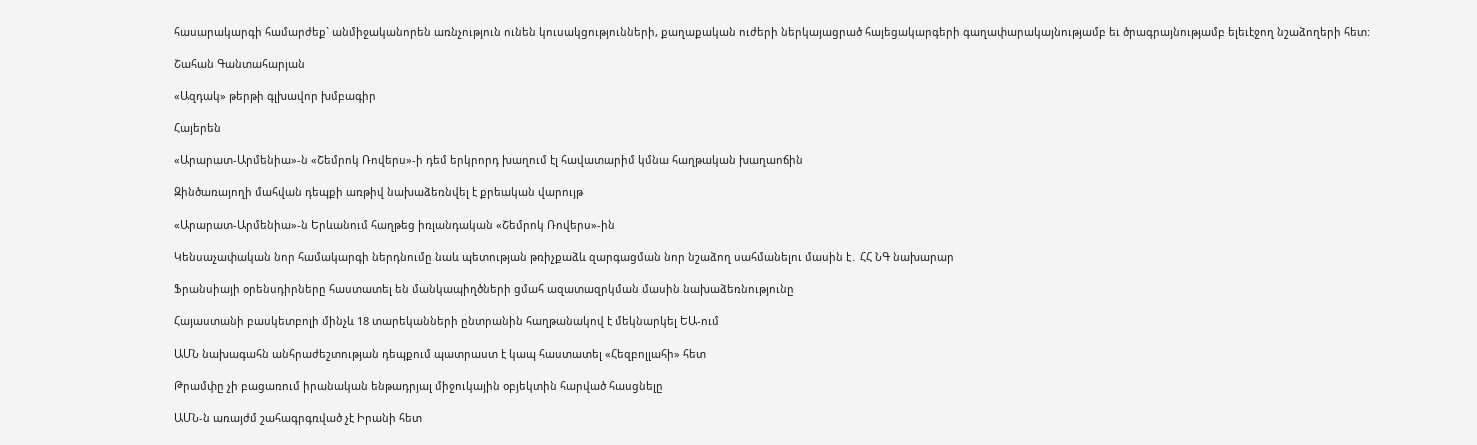հասարակարգի համարժեք` անմիջականորեն առնչություն ունեն կուսակցությունների, քաղաքական ուժերի ներկայացրած հայեցակարգերի գաղափարակայնությամբ եւ ծրագրայնությամբ ելեւէջող նշաձողերի հետ:

Շահան Գանտահարյան

«Ազդակ» թերթի գլխավոր խմբագիր

Հայերեն

«Արարատ-Արմենիա»-ն «Շեմրոկ Ռովերս»-ի դեմ երկրորդ խաղում էլ հավատարիմ կմնա հաղթական խաղաոճին

Զինծառայողի մահվան դեպքի առթիվ նախաձեռնվել է քրեական վարույթ

«Արարատ-Արմենիա»-ն Երևանում հաղթեց իռլանդական «Շեմրոկ Ռովերս»-ին

Կենսաչափական նոր համակարգի ներդնումը նաև պետության թռիչքաձև զարգացման նոր նշաձող սահմանելու մասին է․ ՀՀ ՆԳ նախարար

Ֆրանսիայի օրենսդիրները հաստատել են մանկապիղծների ցմահ ազատազրկման մասին նախաձեռնությունը

Հայաստանի բասկետբոլի մինչև 18 տարեկանների ընտրանին հաղթանակով է մեկնարկել ԵԱ-ում

ԱՄՆ նախագահն անհրաժեշտության դեպքում պատրաստ է կապ հաստատել «Հեզբոլլահի» հետ

Թրամփը չի բացառում իրանական ենթադրյալ միջուկային օբյեկտին հարված հասցնելը

ԱՄՆ-ն առայժմ շահագրգռված չէ Իրանի հետ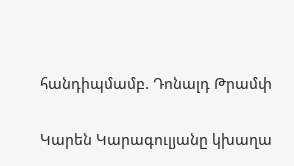հանդիպմամբ. Դոնալդ Թրամփ

Կարեն Կարագուլյանը կխաղա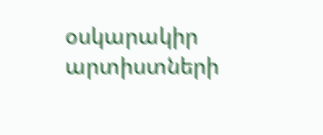օսկարակիր արտիստների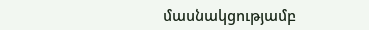մասնակցությամբ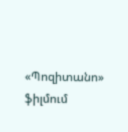«Պոզիտանո» ֆիլմում